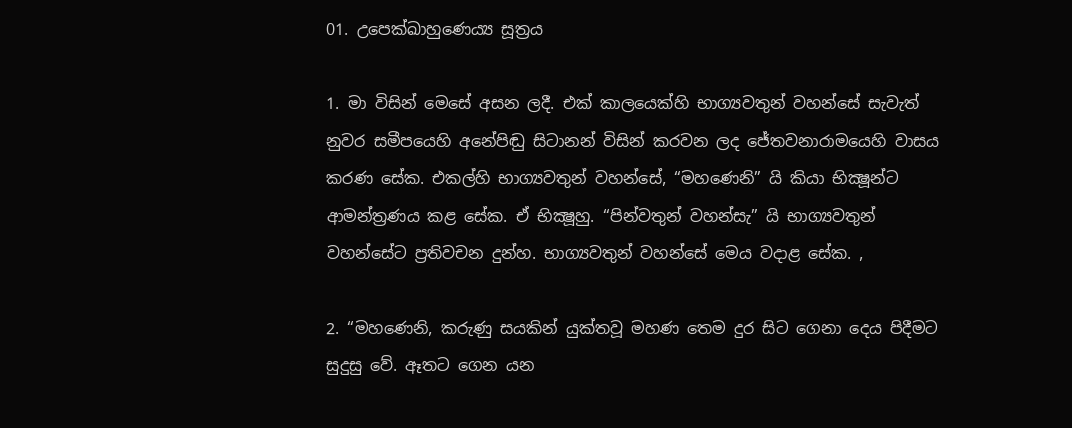01. උපෙක්ඛාහුණෙය්‍ය සූත්‍රය

1. මා විසින් මෙසේ අසන ලදී. එක් කාලයෙක්හි භාග්‍යවතුන් වහන්සේ සැවැත් නුවර සමීපයෙහි අනේපිඬු සිටානන් විසින් කරවන ලද ජේතවනාරාමයෙහි වාසය කරණ සේක. එකල්හි භාග්‍යවතුන් වහන්සේ, “මහණෙනි” යි කියා භික්‍ෂූන්ට ආමන්ත්‍රණය කළ සේක. ඒ භික්‍ෂූහු. “පින්වතුන් වහන්සැ” යි භාග්‍යවතුන් වහන්සේට ප්‍රතිවචන දුන්හ. භාග්‍යවතුන් වහන්සේ මෙය වදාළ සේක. ,

2. “මහණෙනි, කරුණු සයකින් යුක්තවූ මහණ තෙම දුර සිට ගෙනා දෙය පිදීමට සුදුසු වේ. ඈතට ගෙන යන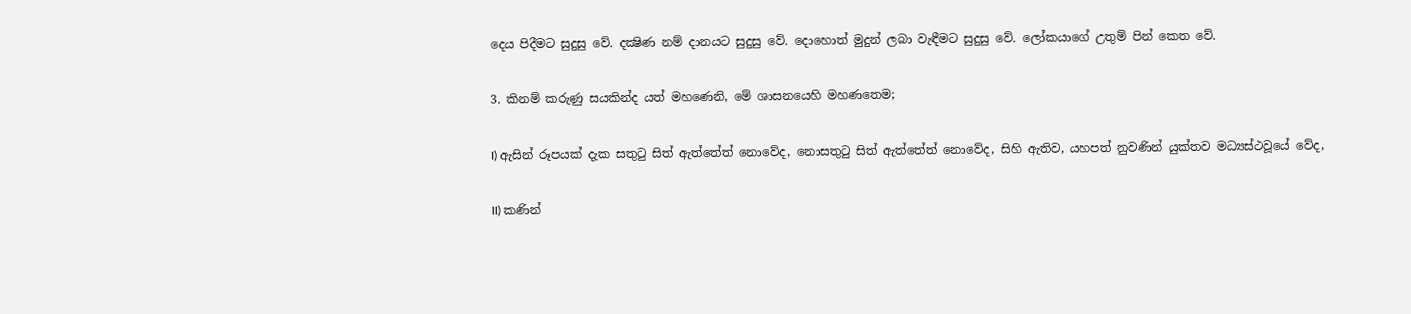දෙය පිදීමට සුදුසු වේ. දක්‍ෂිණ නම් දානයට සුදුසු වේ. දොහොත් මුදුන් ලබා වැඳීමට සුදුසු වේ. ලෝකයාගේ උතුම් පින් කෙත වේ.

3. කිනම් කරුණු සයකින්ද යත් මහණෙනි, මේ ශාසනයෙහි මහණතෙම;

I) ඇසින් රූපයක් දැක සතුටු සිත් ඇත්තේත් නොවේද, නොසතුටු සිත් ඇත්තේත් නොවේද, සිහි ඇතිව, යහපත් නුවණින් යුක්තව මධ්‍යස්ථවූයේ වේද,

II) කණින්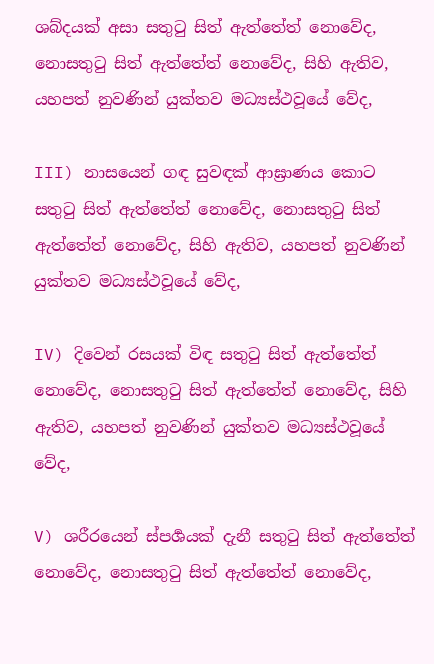ශබ්දයක් අසා සතුටු සිත් ඇත්තේත් නොවේද, නොසතුටු සිත් ඇත්තේත් නොවේද, සිහි ඇතිව, යහපත් නුවණින් යුක්තව මධ්‍යස්ථවූයේ වේද,

III) නාසයෙන් ගඳ සුවඳක් ආඝ්‍රාණය කොට සතුටු සිත් ඇත්තේත් නොවේද, නොසතුටු සිත් ඇත්තේත් නොවේද, සිහි ඇතිව, යහපත් නුවණින් යුක්තව මධ්‍යස්ථවූයේ වේද,

IV) දිවෙන් රසයක් විඳ සතුටු සිත් ඇත්තේත් නොවේද, නොසතුටු සිත් ඇත්තේත් නොවේද, සිහි ඇතිව, යහපත් නුවණින් යුක්තව මධ්‍යස්ථවූයේ වේද,

V) ශරීරයෙන් ස්පර්‍ශයක් දැනී සතුටු සිත් ඇත්තේත් නොවේද, නොසතුටු සිත් ඇත්තේත් නොවේද,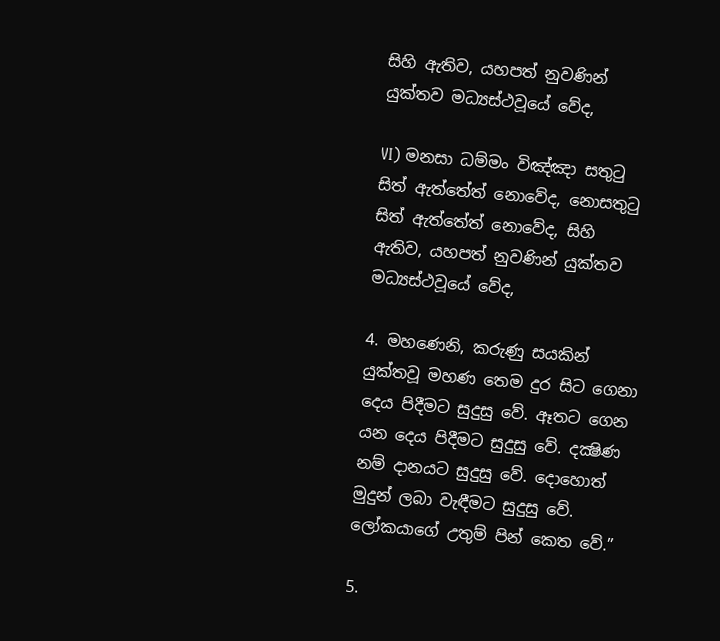සිහි ඇතිව, යහපත් නුවණින් යුක්තව මධ්‍යස්ථවූයේ වේද,

VI) මනසා ධම්මං විඤ්ඤා සතුටු සිත් ඇත්තේත් නොවේද, නොසතුටු සිත් ඇත්තේත් නොවේද, සිහි ඇතිව, යහපත් නුවණින් යුක්තව මධ්‍යස්ථවූයේ වේද,

4. මහණෙනි, කරුණු සයකින් යුක්තවූ මහණ තෙම දුර සිට ගෙනා දෙය පිදීමට සුදුසු වේ. ඈතට ගෙන යන දෙය පිදීමට සුදුසු වේ. දක්‍ෂිණ නම් දානයට සුදුසු වේ. දොහොත් මුදුන් ලබා වැඳීමට සුදුසු වේ. ලෝකයාගේ උතුම් පින් කෙත වේ.”

5.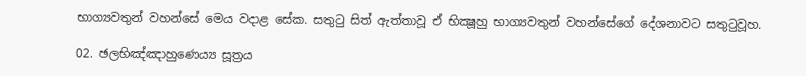භාග්‍යවතුන් වහන්සේ මෙය වදාළ සේක. සතුටු සිත් ඇත්තාවූ ඒ භික්‍ෂූහු භාග්‍යවතුන් වහන්සේගේ දේශනාවට සතුටුවූහ.

02. ඡලභිඤ්ඤාහුණෙය්‍ය සූත්‍රය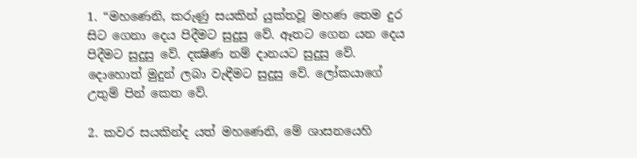1. “මහණෙනි, කරුණු සයකින් යුක්තවූ මහණ තෙම දුර සිට ගෙනා දෙය පිදීමට සුදුසු වේ. ඈතට ගෙන යන දෙය පිදීමට සුදුසු වේ. දක්‍ෂිණ නම් දානයට සුදුසු වේ. දොහොත් මුදුන් ලබා වැඳීමට සුදුසු වේ. ලෝකයාගේ උතුම් පින් කෙත වේ.

2. කවර සයකින්ද යත් මහණෙනි, මේ ශාසනයෙහි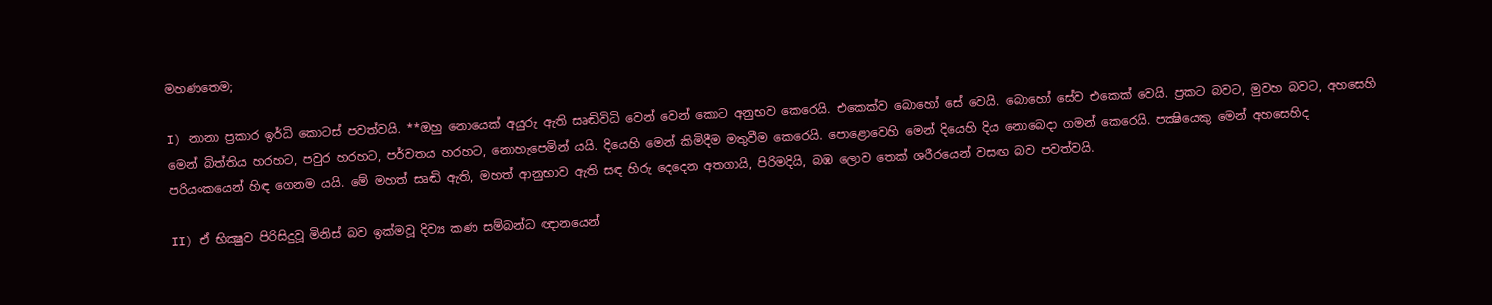මහණතෙම;

I) නානා ප්‍රකාර ඉර්ධි කොටස් පවත්වයි. **ඔහු නොයෙක් අයුරු ඇති සෘඬිවිධි වෙන් වෙන් කොට අනුභව කෙරෙයි. එකෙක්ව බොහෝ සේ වෙයි. බොහෝ සේව එකෙක් වෙයි. ප්‍රකට බවට, මුවහ බවට, අහසෙහි මෙන් බිත්තිය හරහට, පවුර හරහට, පර්වතය හරහට, නොහැපෙමින් යයි. දියෙහි මෙන් කිමිදීම මතුවීම කෙරෙයි. පොළොවෙහි මෙන් දියෙහි දිය නොබෙදා ගමන් කෙරෙයි. පක්‍ෂියෙකු මෙන් අහසෙහිද පරියංකයෙන් හිඳ ගෙනම යයි. මේ මහත් සෘඬි ඇති, මහත් ආනුභාව ඇති සඳ හිරු දෙදෙන අතගායි, පිරිමදියි, බඹ ලොව තෙක් ශරීරයෙන් වසඟ බව පවත්වයි.

II) ඒ භික්‍ෂුව පිරිසිදුවූ මිනිස් බව ඉක්මවූ දිව්‍ය කණ සම්බන්ධ ඥානයෙන්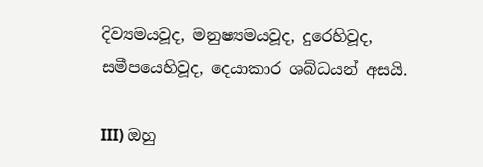දිව්‍යමයවූද, මනුෂ්‍යමයවූද, දුරෙහිවූද, සමීපයෙහිවූද, දෙයාකාර ශබ්ධයන් අසයි.

III) ඔහු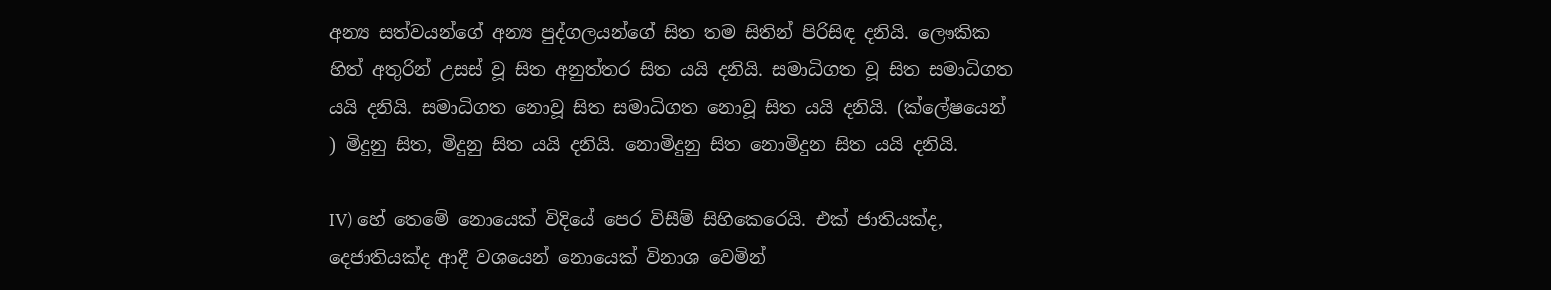අන්‍ය සත්වයන්ගේ අන්‍ය පුද්ගලයන්ගේ සිත තම සිතින් පිරිසිඳ දනියි. ලෞකික හිත් අතුරින් උසස් වූ සිත අනුත්තර සිත යයි දනියි. සමාධිගත වූ සිත සමාධිගත යයි දනියි. සමාධිගත නොවූ සිත සමාධිගත නොවූ සිත යයි දනියි. (ක්ලේෂයෙන් ) මිදුනු සිත, මිදුනු සිත යයි දනියි. නොමිදුනු සිත නොමිදුන සිත යයි දනියි.

IV) හේ තෙමේ නොයෙක් විදියේ පෙර විසීම් සිහිකෙරෙයි. එක් ජාතියක්ද, දෙජාතියක්ද ආදී වශයෙන් නොයෙක් විනාශ වෙමින්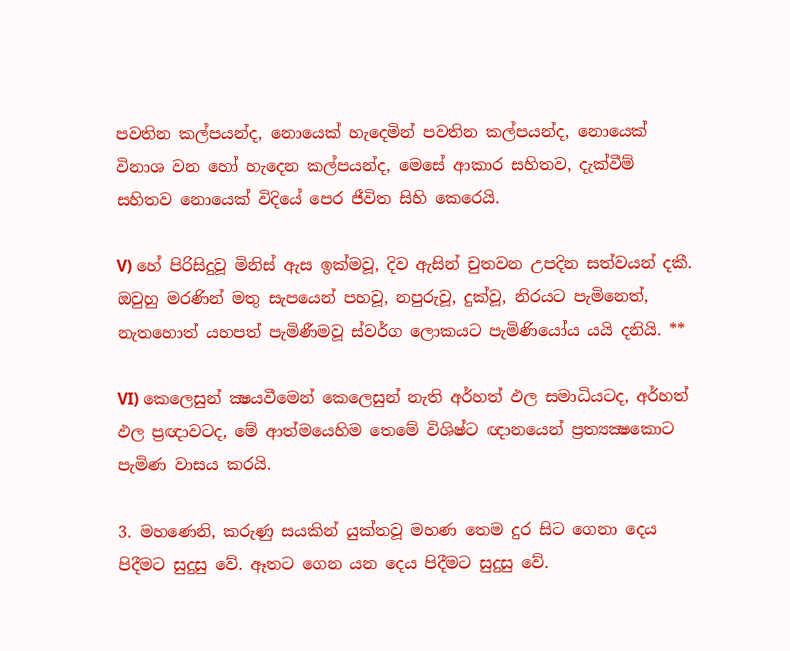පවතින කල්පයන්ද, නොයෙක් හැදෙමින් පවතින කල්පයන්ද, නොයෙක් විනාශ වන හෝ හැදෙන කල්පයන්ද, මෙසේ ආකාර සහිතව, දැක්වීම් සහිතව නොයෙක් විදියේ පෙර ජීවිත සිහි කෙරෙයි.

V) හේ පිරිසිදුවූ මිනිස් ඇස ඉක්මවූ, දිව ඇසින් චුතවන උපදින සත්වයන් දකී. ඔවුහු මරණින් මතු සැපයෙන් පහවූ, නපුරුවූ, දුක්වූ, නිරයට පැමිනෙත්, නැතහොත් යහපත් පැමිණීමවූ ස්වර්ග ලොකයට පැමිණියෝය යයි දනියි. **

VI) කෙලෙසුන් ක්‍ෂයවීමෙන් කෙලෙසුන් නැති අර්හත් ඵල සමාධියටද, අර්හත් ඵල ප්‍රඥාවටද, මේ ආත්මයෙහිම තෙමේ විශිෂ්ට ඥානයෙන් ප්‍රත්‍යක්‍ෂකොට පැමිණ වාසය කරයි.

3. මහණෙනි, කරුණු සයකින් යුක්තවූ මහණ තෙම දුර සිට ගෙනා දෙය පිදීමට සුදුසු වේ. ඈතට ගෙන යන දෙය පිදීමට සුදුසු වේ.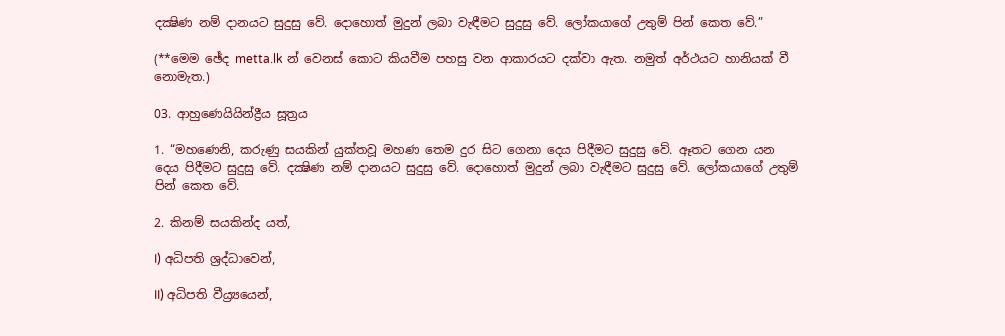දක්‍ෂිණ නම් දානයට සුදුසු වේ. දොහොත් මුදුන් ලබා වැඳීමට සුදුසු වේ. ලෝකයාගේ උතුම් පින් කෙත වේ.”

(**මෙම ඡේද metta.lk න් වෙනස් කොට කියවීම පහසු වන ආකාරයට දක්වා ඇත. නමුත් අර්ථයට හානියක් වී නොමැත.)

03. ආහුණෙයියින්ද්‍රීය සූත්‍රය

1. “මහණෙනි, කරුණු සයකින් යුක්තවූ මහණ තෙම දුර සිට ගෙනා දෙය පිදීමට සුදුසු වේ. ඈතට ගෙන යන දෙය පිදීමට සුදුසු වේ. දක්‍ෂිණ නම් දානයට සුදුසු වේ. දොහොත් මුදුන් ලබා වැඳීමට සුදුසු වේ. ලෝකයාගේ උතුම් පින් කෙත වේ.

2. කිනම් සයකින්ද යත්,

I) අධිපති ශ්‍රද්ධාවෙන්,

II) අධිපති වීය්‍ර්‍යයෙන්,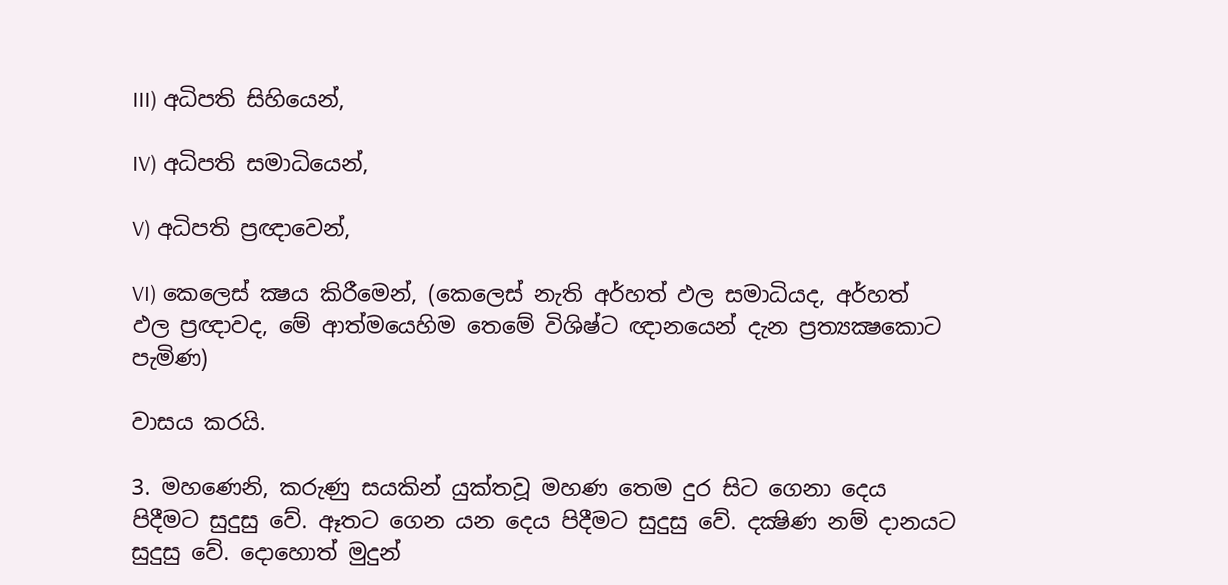III) අධිපති සිහියෙන්,

IV) අධිපති සමාධියෙන්,

V) අධිපති ප්‍රඥාවෙන්,

VI) කෙලෙස් ක්‍ෂය කිරීමෙන්, (කෙලෙස් නැති අර්හත් ඵල සමාධියද, අර්හත් ඵල ප්‍රඥාවද, මේ ආත්මයෙහිම තෙමේ විශිෂ්ට ඥානයෙන් දැන ප්‍රත්‍යක්‍ෂකොට පැමිණ)

වාසය කරයි.

3. මහණෙනි, කරුණු සයකින් යුක්තවූ මහණ තෙම දුර සිට ගෙනා දෙය පිදීමට සුදුසු වේ. ඈතට ගෙන යන දෙය පිදීමට සුදුසු වේ. දක්‍ෂිණ නම් දානයට සුදුසු වේ. දොහොත් මුදුන්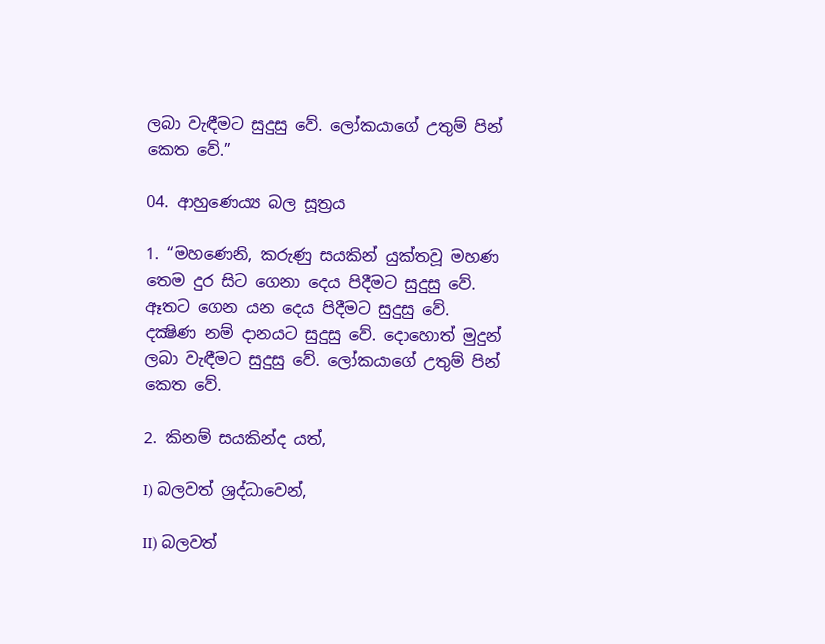ලබා වැඳීමට සුදුසු වේ. ලෝකයාගේ උතුම් පින් කෙත වේ.”

04. ආහුණෙය්‍ය බල සූත්‍රය

1. “මහණෙනි, කරුණු සයකින් යුක්තවූ මහණ තෙම දුර සිට ගෙනා දෙය පිදීමට සුදුසු වේ. ඈතට ගෙන යන දෙය පිදීමට සුදුසු වේ. දක්‍ෂිණ නම් දානයට සුදුසු වේ. දොහොත් මුදුන් ලබා වැඳීමට සුදුසු වේ. ලෝකයාගේ උතුම් පින් කෙත වේ.

2. කිනම් සයකින්ද යත්,

I) බලවත් ශ්‍රද්ධාවෙන්,

II) බලවත්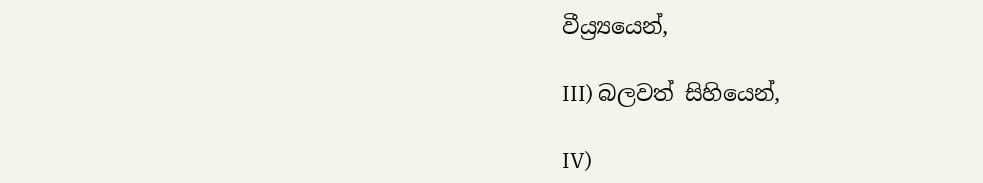වීය්‍ර්‍යයෙන්,

III) බලවත් සිහියෙන්,

IV)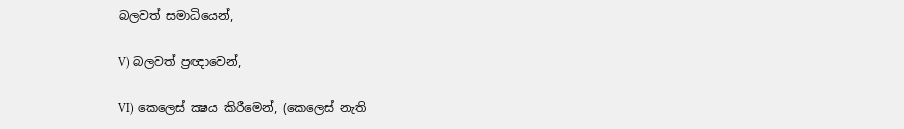බලවත් සමාධියෙන්,

V) බලවත් ප්‍රඥාවෙන්,

VI) කෙලෙස් ක්‍ෂය කිරීමෙන්, (කෙලෙස් නැති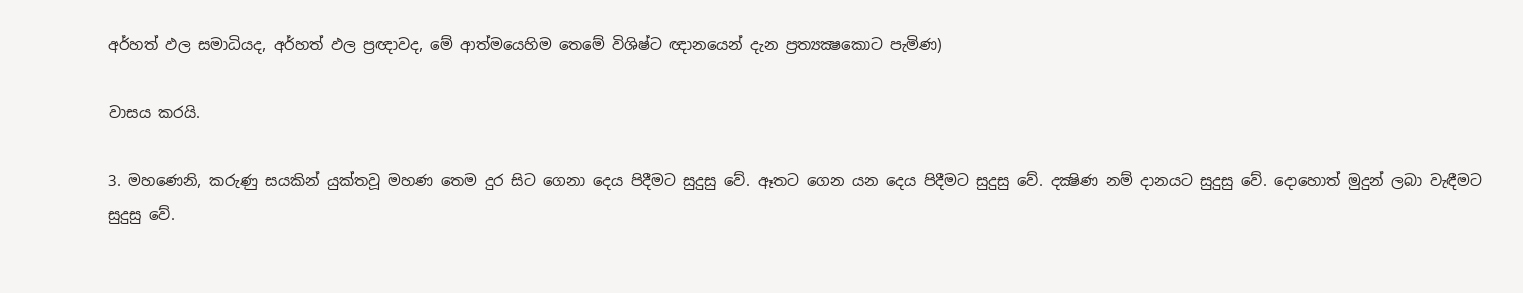අර්හත් ඵල සමාධියද, අර්හත් ඵල ප්‍රඥාවද, මේ ආත්මයෙහිම තෙමේ විශිෂ්ට ඥානයෙන් දැන ප්‍රත්‍යක්‍ෂකොට පැමිණ)

වාසය කරයි.

3. මහණෙනි, කරුණු සයකින් යුක්තවූ මහණ තෙම දුර සිට ගෙනා දෙය පිදීමට සුදුසු වේ. ඈතට ගෙන යන දෙය පිදීමට සුදුසු වේ. දක්‍ෂිණ නම් දානයට සුදුසු වේ. දොහොත් මුදුන් ලබා වැඳීමට සුදුසු වේ.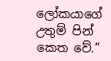ලෝකයාගේ උතුම් පින් කෙත වේ.”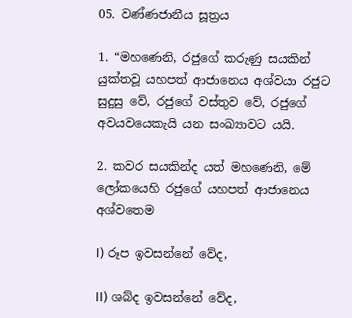05. වණ්ණජානීය සූත්‍රය

1. “මහණෙනි, රජුගේ කරුණු සයකින් යුක්තවූ යහපත් ආජානෙය අශ්වයා රජුට සුදුසු වේ, රජුගේ වස්තුව වේ, රජුගේ අවයවයෙකැයි යන සංඛ්‍යාවට යයි.

2. කවර සයකින්ද යත් මහණෙනි, මේ ලෝකයෙහි රජුගේ යහපත් ආජානෙය අශ්වතෙම

I) රූප ඉවසන්නේ වේද,

II) ශබ්ද ඉවසන්නේ වේද,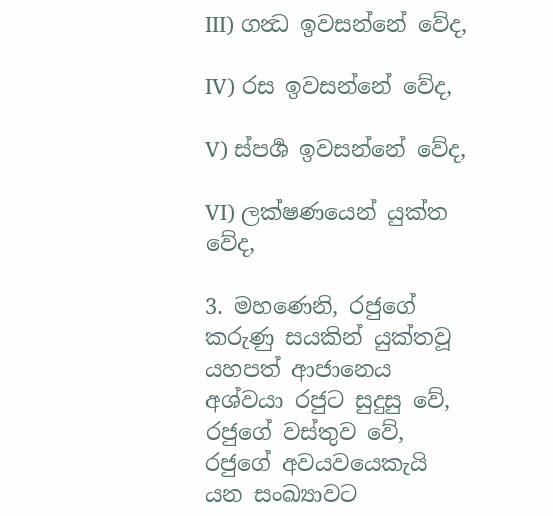III) ගන්‍ධ ඉවසන්නේ වේද,

IV) රස ඉවසන්නේ වේද,

V) ස්පර්‍ශ ඉවසන්නේ වේද,

VI) ලක්ෂණයෙන් යුක්ත වේද,

3. මහණෙනි, රජුගේ කරුණු සයකින් යුක්තවූ යහපත් ආජානෙය අශ්වයා රජුට සුදුසු වේ, රජුගේ වස්තුව වේ, රජුගේ අවයවයෙකැයි යන සංඛ්‍යාවට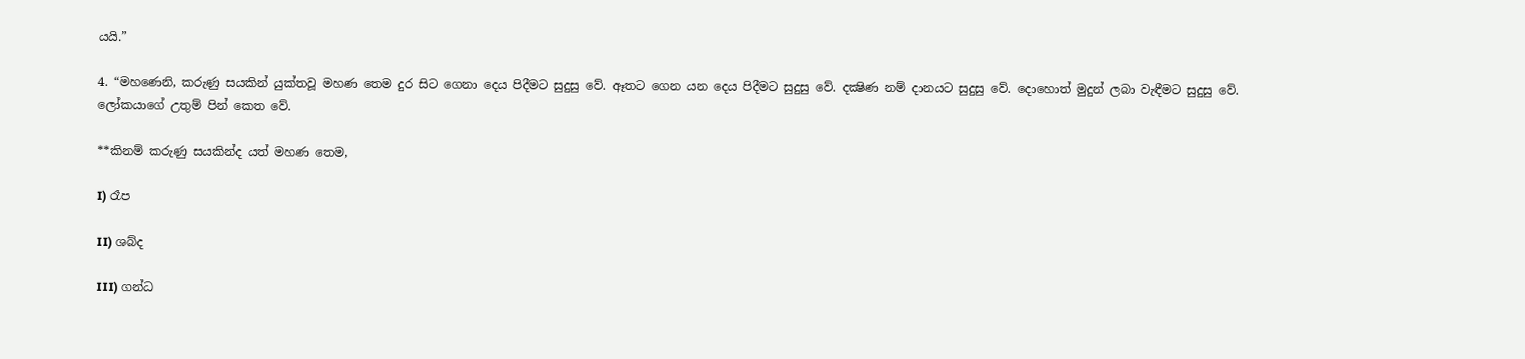යයි.”

4. “මහණෙනි, කරුණු සයකින් යුක්තවූ මහණ තෙම දුර සිට ගෙනා දෙය පිදීමට සුදුසු වේ. ඈතට ගෙන යන දෙය පිදීමට සුදුසු වේ. දක්‍ෂිණ නම් දානයට සුදුසු වේ. දොහොත් මුදුන් ලබා වැඳීමට සුදුසු වේ. ලෝකයාගේ උතුම් පින් කෙත වේ.

**කිනම් කරුණු සයකින්ද යත් මහණ තෙම,

I) රෑප

II) ශබ්ද

III) ගන්ධ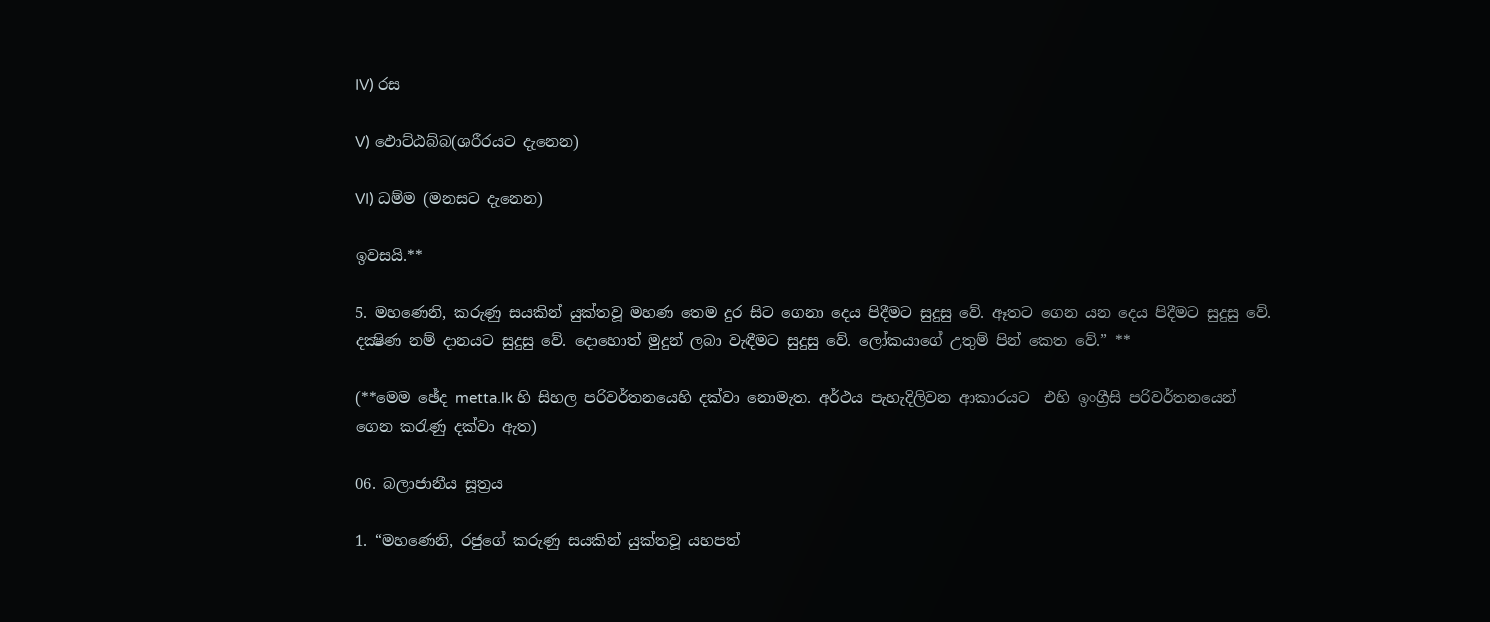IV) රස

V) ඵොට්ඨබ්බ(ශරීරයට දැනෙන)

VI) ධම්ම (මනසට දැනෙන)

ඉවසයි.**

5. මහණෙනි, කරුණු සයකින් යුක්තවූ මහණ තෙම දුර සිට ගෙනා දෙය පිදීමට සුදුසු වේ. ඈතට ගෙන යන දෙය පිදීමට සුදුසු වේ. දක්‍ෂිණ නම් දානයට සුදුසු වේ. දොහොත් මුදුන් ලබා වැඳීමට සුදුසු වේ. ලෝකයාගේ උතුම් පින් කෙත වේ.” **

(**මෙම ඡේද metta.lk හි සිහල පරිවර්තනයෙහි දක්වා නොමැත. අර්ථය පැහැදිලිවන ආකාරයට  එහි ඉංග්‍රීසි පරිවර්තනයෙන් ගෙන කරැණු දක්වා ඇත)

06. බලාජානීය සූත්‍රය

1. “මහණෙනි, රජුගේ කරුණු සයකින් යුක්තවූ යහපත්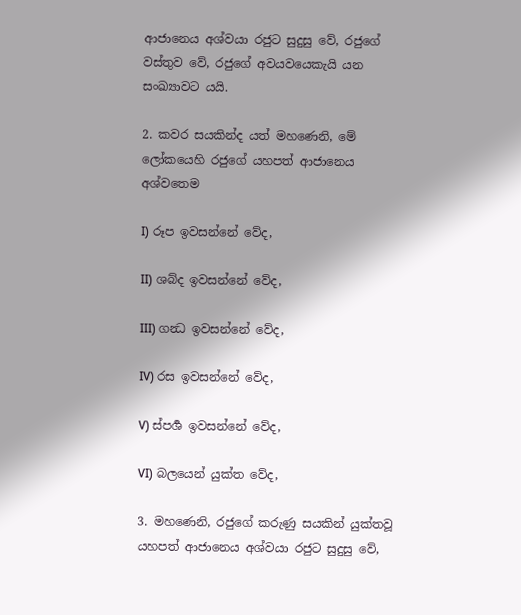ආජානෙය අශ්වයා රජුට සුදුසු වේ, රජුගේ වස්තුව වේ, රජුගේ අවයවයෙකැයි යන සංඛ්‍යාවට යයි.

2. කවර සයකින්ද යත් මහණෙනි, මේ ලෝකයෙහි රජුගේ යහපත් ආජානෙය අශ්වතෙම

I) රූප ඉවසන්නේ වේද,

II) ශබ්ද ඉවසන්නේ වේද,

III) ගන්‍ධ ඉවසන්නේ වේද,

IV) රස ඉවසන්නේ වේද,

V) ස්පර්‍ශ ඉවසන්නේ වේද,

VI) බලයෙන් යුක්ත වේද,

3. මහණෙනි, රජුගේ කරුණු සයකින් යුක්තවූ යහපත් ආජානෙය අශ්වයා රජුට සුදුසු වේ,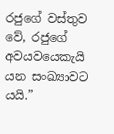රජුගේ වස්තුව වේ, රජුගේ අවයවයෙකැයි යන සංඛ්‍යාවට යයි.”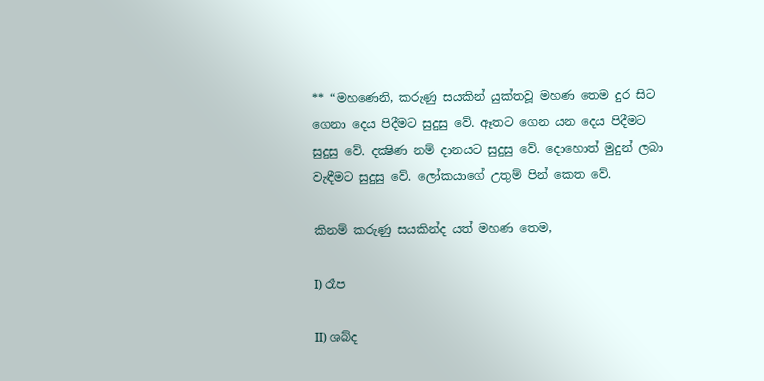** “මහණෙනි, කරුණු සයකින් යුක්තවූ මහණ තෙම දුර සිට ගෙනා දෙය පිදීමට සුදුසු වේ. ඈතට ගෙන යන දෙය පිදීමට සුදුසු වේ. දක්‍ෂිණ නම් දානයට සුදුසු වේ. දොහොත් මුදුන් ලබා වැඳීමට සුදුසු වේ. ලෝකයාගේ උතුම් පින් කෙත වේ.

කිනම් කරුණු සයකින්ද යත් මහණ තෙම,

I) රෑප

II) ශබ්ද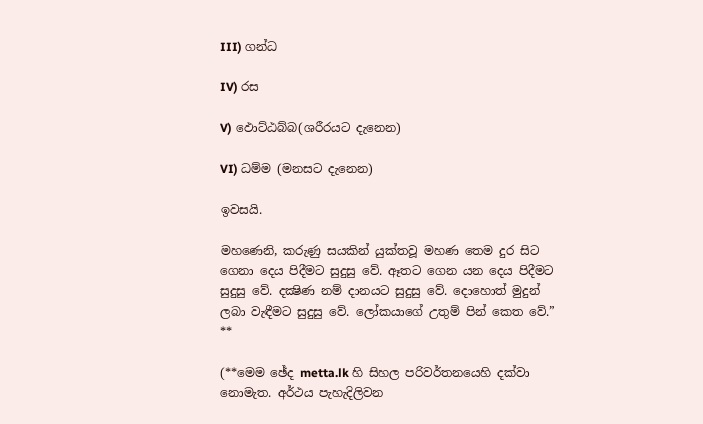III) ගන්ධ

IV) රස

V) ඵොට්ඨබ්බ(ශරීරයට දැනෙන)

VI) ධම්ම (මනසට දැනෙන)

ඉවසයි.

මහණෙනි, කරුණු සයකින් යුක්තවූ මහණ තෙම දුර සිට ගෙනා දෙය පිදීමට සුදුසු වේ. ඈතට ගෙන යන දෙය පිදීමට සුදුසු වේ. දක්‍ෂිණ නම් දානයට සුදුසු වේ. දොහොත් මුදුන් ලබා වැඳීමට සුදුසු වේ. ලෝකයාගේ උතුම් පින් කෙත වේ.” **

(**මෙම ඡේද metta.lk හි සිහල පරිවර්තනයෙහි දක්වා නොමැත. අර්ථය පැහැදිලිවන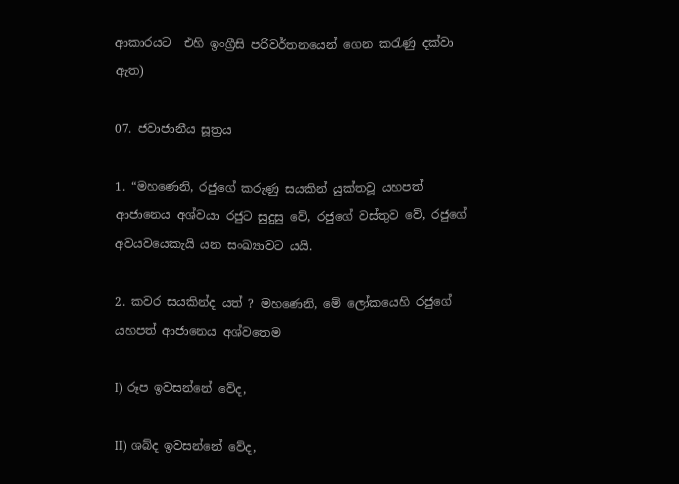ආකාරයට  එහි ඉංග්‍රීසි පරිවර්තනයෙන් ගෙන කරැණු දක්වා ඇත)

07. ජවාජානීය සූත්‍රය

1. “මහණෙනි, රජුගේ කරුණු සයකින් යුක්තවූ යහපත් ආජානෙය අශ්වයා රජුට සුදුසු වේ, රජුගේ වස්තුව වේ, රජුගේ අවයවයෙකැයි යන සංඛ්‍යාවට යයි.

2. කවර සයකින්ද යත් ? මහණෙනි, මේ ලෝකයෙහි රජුගේ යහපත් ආජානෙය අශ්වතෙම

I) රූප ඉවසන්නේ වේද,

II) ශබ්ද ඉවසන්නේ වේද,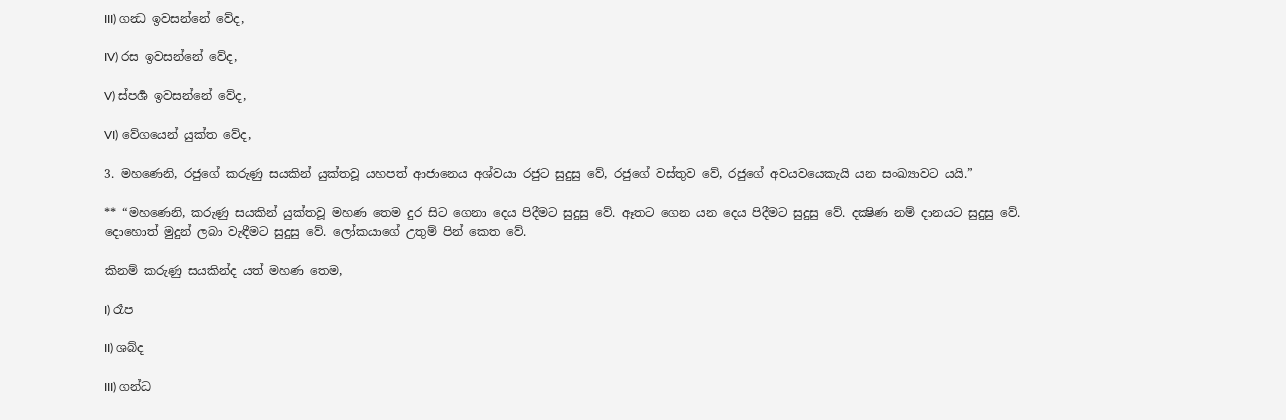III) ගන්‍ධ ඉවසන්නේ වේද,

IV) රස ඉවසන්නේ වේද,

V) ස්පර්‍ශ ඉවසන්නේ වේද,

VI) වේගයෙන් යුක්ත වේද,

3. මහණෙනි, රජුගේ කරුණු සයකින් යුක්තවූ යහපත් ආජානෙය අශ්වයා රජුට සුදුසු වේ, රජුගේ වස්තුව වේ, රජුගේ අවයවයෙකැයි යන සංඛ්‍යාවට යයි.”

** “මහණෙනි, කරුණු සයකින් යුක්තවූ මහණ තෙම දුර සිට ගෙනා දෙය පිදීමට සුදුසු වේ. ඈතට ගෙන යන දෙය පිදීමට සුදුසු වේ. දක්‍ෂිණ නම් දානයට සුදුසු වේ. දොහොත් මුදුන් ලබා වැඳීමට සුදුසු වේ. ලෝකයාගේ උතුම් පින් කෙත වේ.

කිනම් කරුණු සයකින්ද යත් මහණ තෙම,

I) රෑප

II) ශබ්ද

III) ගන්ධ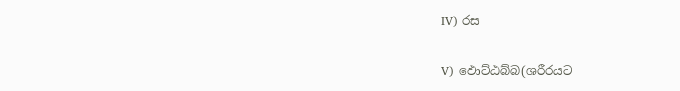IV) රස

V) ඵොට්ඨබ්බ(ශරීරයට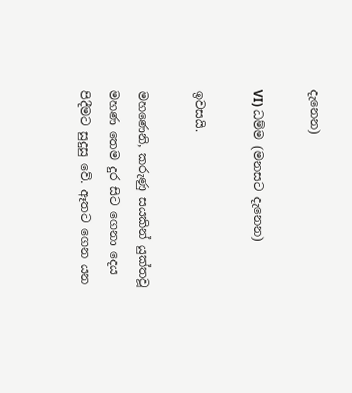දැනෙන)

VI) ධම්ම (මනසට දැනෙන)

ඉවසයි.

මහණෙනි, කරුණු සයකින් යුක්තවූ මහණ තෙම දුර සිට ගෙනා දෙය පිදීමට සුදුසු වේ. ඈතට ගෙන යන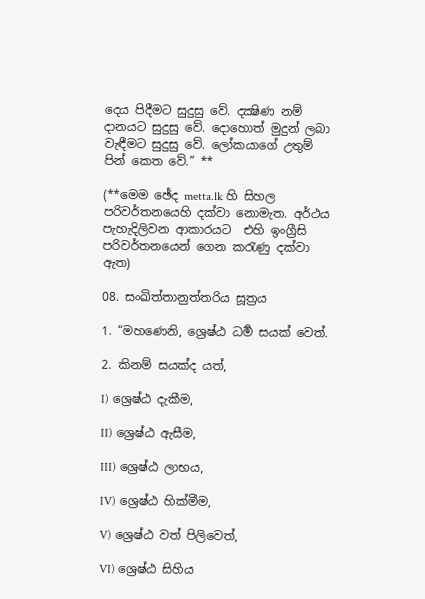දෙය පිදීමට සුදුසු වේ. දක්‍ෂිණ නම් දානයට සුදුසු වේ. දොහොත් මුදුන් ලබා වැඳීමට සුදුසු වේ. ලෝකයාගේ උතුම් පින් කෙත වේ.” **

(**මෙම ඡේද metta.lk හි සිහල පරිවර්තනයෙහි දක්වා නොමැත. අර්ථය පැහැදිලිවන ආකාරයට  එහි ඉංග්‍රීසි පරිවර්තනයෙන් ගෙන කරැණු දක්වා ඇත)

08. සංඛිත්තානුත්තරිය සූත්‍රය

1. “මහණෙනි, ශ්‍රෙෂ්ඨ ධර්‍ම සයක් වෙත්.

2. කිනම් සයක්ද යත්,

I) ශ්‍රෙෂ්ඨ දැකීම,

II) ශ්‍රෙෂ්ඨ ඇසීම,

III) ශ්‍රෙෂ්ඨ ලාභය,

IV) ශ්‍රෙෂ්ඨ හික්මීම,

V) ශ්‍රෙෂ්ඨ වත් පිලිවෙත්,

VI) ශ්‍රෙෂ්ඨ සිහිය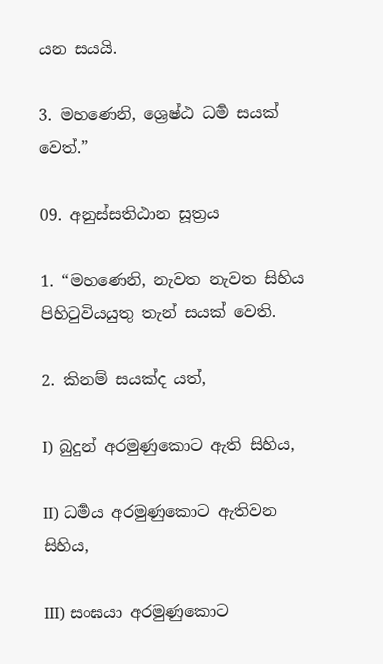යන සයයි.

3. මහණෙනි, ශ්‍රෙෂ්ඨ ධර්‍ම සයක් වෙත්.”

09. අනුස්සතිඨාන සූත්‍රය

1. “මහණෙනි, නැවත නැවත සිහිය පිහිටුවියයුතු තැන් සයක් වෙති.

2. කිනම් සයක්ද යත්,

I) බුදුන් අරමුණුකොට ඇති සිහිය,

II) ධර්‍මය අරමුණුකොට ඇතිවන සිහිය,

III) සංඝයා අරමුණුකොට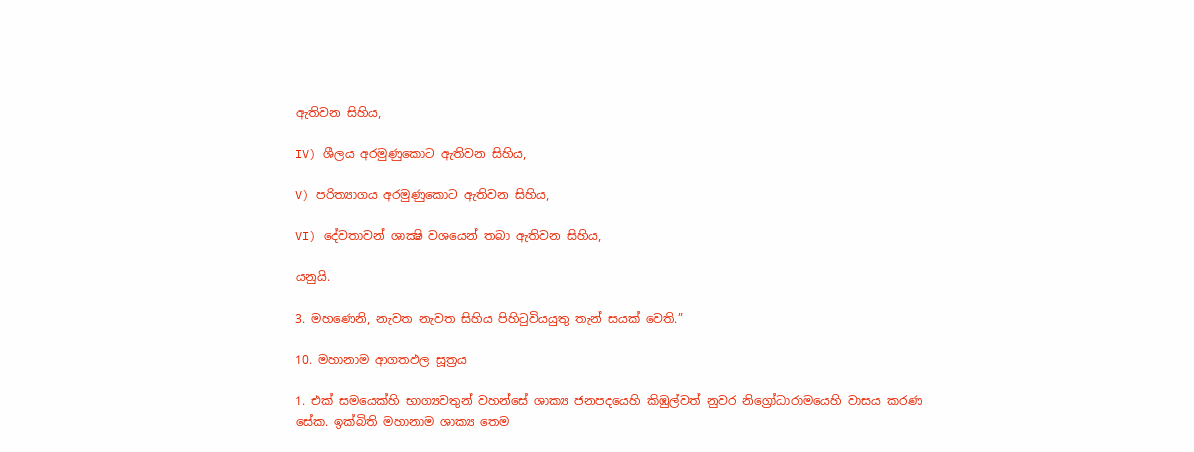ඇතිවන සිහිය,

IV) ශීලය අරමුණුකොට ඇතිවන සිහිය,

V) පරිත්‍යාගය අරමුණුකොට ඇතිවන සිහිය,

VI) දේවතාවන් ශාක්‍ෂි වශයෙන් තබා ඇතිවන සිහිය,

යනුයි.

3. මහණෙනි, නැවත නැවත සිහිය පිහිටුවියයුතු තැන් සයක් වෙති.”

10. මහානාම ආගතඵල සූත්‍රය

1. එක් සමයෙක්හි භාග්‍යවතුන් වහන්සේ ශාක්‍ය ජනපදයෙහි කිඹුල්වත් නුවර නිග්‍රෝධාරාමයෙහි වාසය කරණ සේක. ඉක්බිති මහානාම ශාක්‍ය තෙම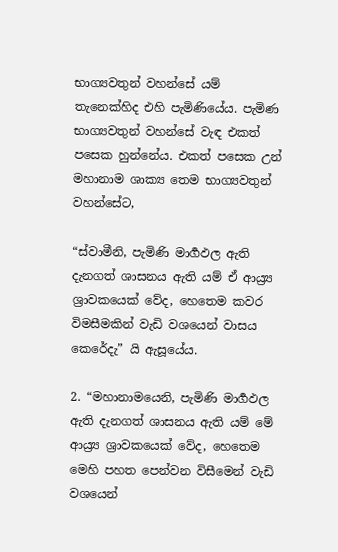භාග්‍යවතුන් වහන්සේ යම් තැනෙක්හිද එහි පැමිණියේය. පැමිණ භාග්‍යවතුන් වහන්සේ වැඳ එකත් පසෙක හුන්නේය. එකත් පසෙක උන් මහානාම ශාක්‍ය තෙම භාග්‍යවතුන් වහන්සේට,

“ස්වාමීනි, පැමිණි මාර්‍ගඵල ඇති දැනගත් ශාසනය ඇති යම් ඒ ආය්‍ර්‍ය ශ්‍රාවකයෙක් වේද, හෙතෙම කවර විමසීමකින් වැඩි වශයෙන් වාසය කෙරේදැ” යි ඇසූයේය.

2. “මහානාමයෙනි, පැමිණි මාර්‍ගඵල ඇති දැනගත් ශාසනය ඇති යම් මේ ආය්‍ර්‍ය ශ්‍රාවකයෙක් වේද, හෙතෙම මෙහි පහත පෙන්වන විසීමෙන් වැඩි වශයෙන්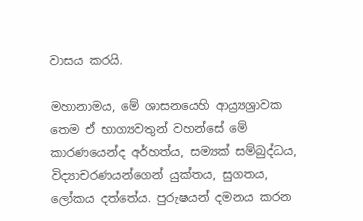වාසය කරයි.

මහානාමය, මේ ශාසනයෙහි ආය්‍ර්‍යශ්‍රාවක තෙම ඒ භාග්‍යවතුන් වහන්සේ මේ කාරණයෙන්ද අර්හත්ය, සම්‍යක් සම්බුද්ධය, විද්‍යාචරණයන්ගෙන් යුක්තය, සුගතය, ලෝකය දත්තේය. පුරුෂයන් දමනය කරන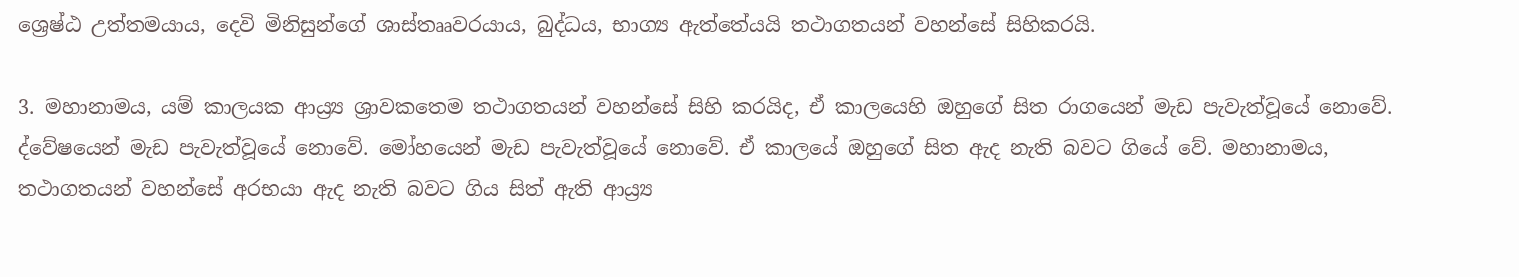ශ්‍රෙෂ්ඨ උත්තමයාය, දෙවි මිනිසුන්ගේ ශාස්තෲවරයාය, බුද්ධය, භාග්‍ය ඇත්තේයයි තථාගතයන් වහන්සේ සිහිකරයි.

3. මහානාමය, යම් කාලයක ආය්‍ර්‍ය ශ්‍රාවකතෙම තථාගතයන් වහන්සේ සිහි කරයිද, ඒ කාලයෙහි ඔහුගේ සිත රාගයෙන් මැඩ පැවැත්වූයේ නොවේ. ද්වේෂයෙන් මැඩ පැවැත්වූයේ නොවේ. මෝහයෙන් මැඩ පැවැත්වූයේ නොවේ. ඒ කාලයේ ඔහුගේ සිත ඇද නැති බවට ගියේ වේ. මහානාමය, තථාගතයන් වහන්සේ අරභයා ඇද නැති බවට ගිය සිත් ඇති ආය්‍ර්‍ය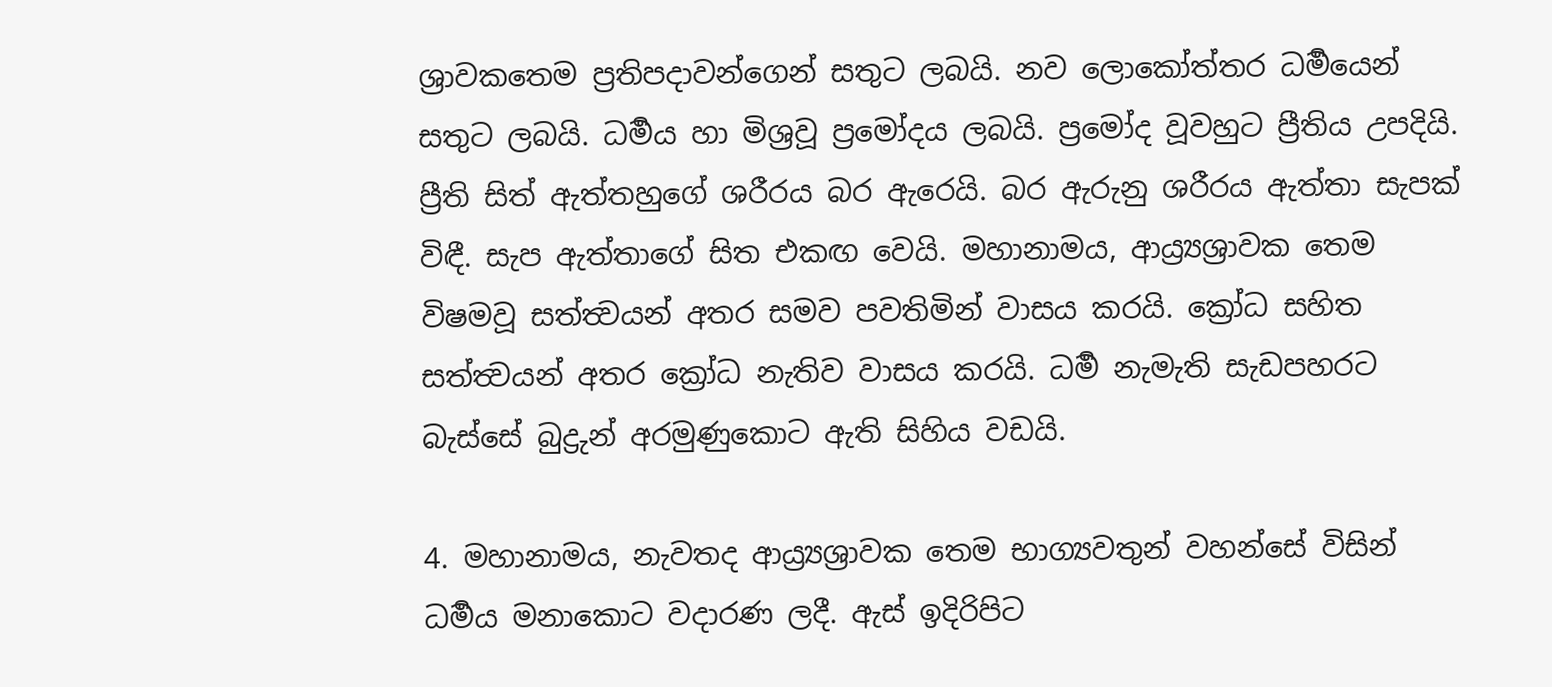ශ්‍රාවකතෙම ප්‍රතිපදාවන්ගෙන් සතුට ලබයි. නව ලොකෝත්තර ධර්‍මයෙන් සතුට ලබයි. ධර්‍මය හා මිශ්‍රවූ ප්‍රමෝදය ලබයි. ප්‍රමෝද වූවහුට ප්‍රීතිය උපදියි. ප්‍රීති සිත් ඇත්තහුගේ ශරීරය බර ඇරෙයි. බර ඇරුනු ශරීරය ඇත්තා සැපක් විඳී. සැප ඇත්තාගේ සිත එකඟ වෙයි. මහානාමය, ආය්‍ර්‍යශ්‍රාවක තෙම විෂමවූ සත්ත්‍වයන් අතර සමව පවතිමින් වාසය කරයි. ක්‍රෝධ සහිත සත්ත්‍වයන් අතර ක්‍රෝධ නැතිව වාසය කරයි. ධර්‍ම නැමැති සැඩපහරට බැස්සේ බුද්‍රුන් අරමුණුකොට ඇති සිහිය වඩයි.

4. මහානාමය, නැවතද ආය්‍ර්‍යශ්‍රාවක තෙම භාග්‍යවතුන් වහන්සේ විසින් ධර්‍මය මනාකොට වදාරණ ලදී. ඇස් ඉදිරිපිට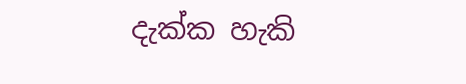දැක්ක හැකි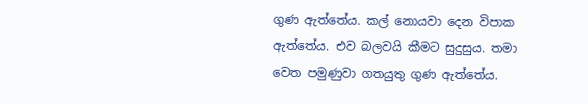ගුණ ඇත්තේය. කල් නොයවා දෙන විපාක ඇත්තේය. එව බලවයි කීමට සුදුසුය. තමා වෙත පමුණුවා ගතයුතු ගුණ ඇත්තේය.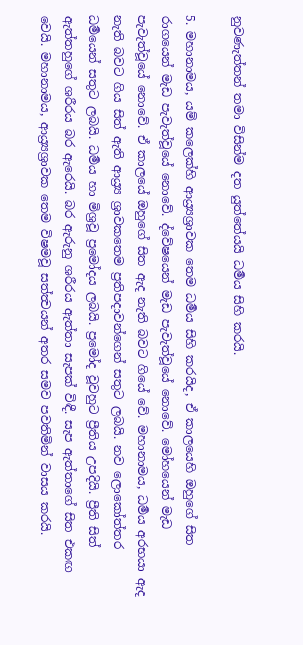නුවණැත්තන් තමා විසින්ම දත යුත්තේයයි ධර්‍මය සිහි කරයි.

5. මහානාමය, යම් කලෙක්හි ආය්‍ර්‍යශ්‍රාවක තෙම ධර්‍මය සිහි කරයිද, ඒ කාලයෙහි ඔහුගේ සිත රාගයෙන් මැඩ පැවැත්වූයේ නොවේ. ද්වේෂයෙන් මැඩ පැවැත්වූයේ නොවේ. මෝහයෙන් මැඩ පැවැත්වූයේ නොවේ. ඒ කාලයේ ඔහුගේ සිත ඇද නැති බවට ගියේ වේ. මහානාමය, ධර්‍මය අරභයා ඇද නැති බවට ගිය සිත් ඇති ආය්‍ර්‍ය ශ්‍රාවකතෙම ප්‍රතිපදාවන්ගෙන් සතුට ලබයි. නව ලොකෝත්තර ධර්‍මයෙන් සතුට ලබයි. ධර්‍මය හා මිශ්‍රවූ ප්‍රමෝදය ලබයි. ප්‍රමෝද වූවහුට ප්‍රීතිය උපදියි. ප්‍රීති සිත් ඇත්තහුගේ ශරීරය බර ඇරෙයි. බර ඇරුනු ශරීරය ඇත්තා සැපක් විඳී. සැප ඇත්තාගේ සිත එකඟ වෙයි. මහානාමය, ආය්‍ර්‍යශ්‍රාවක තෙම විෂමවූ සත්ත්‍වයන් අතර සමව පවතිමින් වාසය කරයි.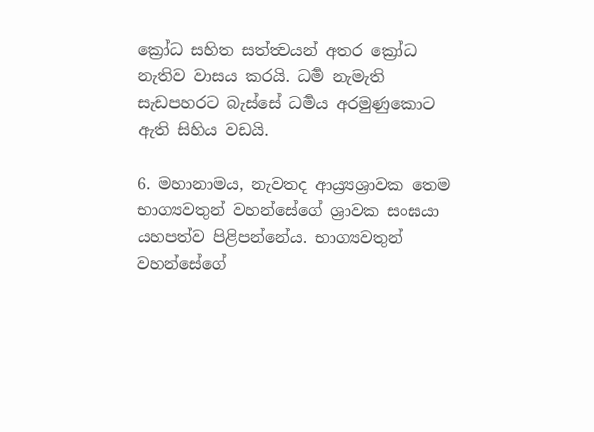ක්‍රෝධ සහිත සත්ත්‍වයන් අතර ක්‍රෝධ නැතිව වාසය කරයි. ධර්‍ම නැමැති සැඩපහරට බැස්සේ ධර්‍මය අරමුණුකොට ඇති සිහිය වඩයි.

6. මහානාමය, නැවතද ආය්‍ර්‍යශ්‍රාවක තෙම භාග්‍යවතුන් වහන්සේගේ ශ්‍රාවක සංඝයා යහපත්ව පිළිපන්නේය. භාග්‍යවතුන් වහන්සේගේ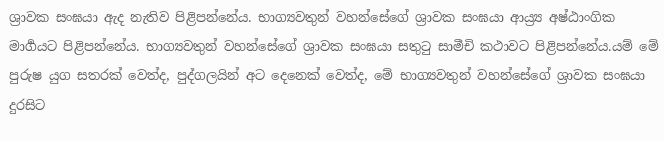ශ්‍රාවක සංඝයා ඇද නැතිව පිළිපන්නේය. භාග්‍යවතුන් වහන්සේගේ ශ්‍රාවක සංඝයා ආය්‍ර්‍ය අෂ්ඨාංගික මාර්‍ගයට පිළිපන්නේය. භාග්‍යවතුන් වහන්සේගේ ශ්‍රාවක සංඝයා සතුටු සාමීචි කථාවට පිළිපන්නේය.යම් මේ පුරුෂ යුග සතරක් වෙත්ද, පුද්ගලයින් අට දෙනෙක් වෙත්ද, මේ භාග්‍යවතුන් වහන්සේගේ ශ්‍රාවක සංඝයා දුරසිට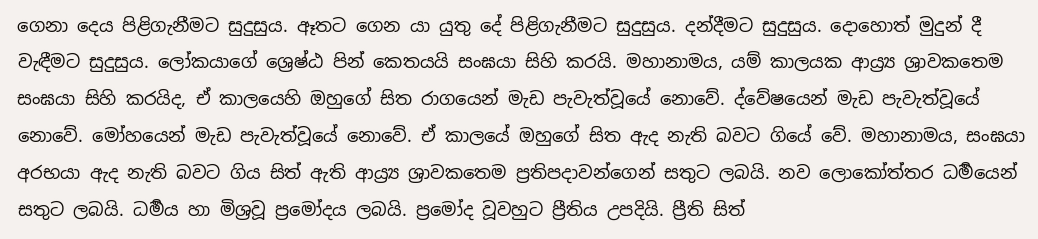ගෙනා දෙය පිළිගැනීමට සුදුසුය. ඈතට ගෙන යා යුතු දේ පිළිගැනීමට සුදුසුය. දන්දීමට සුදුසුය. දොහොත් මුදුන් දී වැඳීමට සුදුසුය. ලෝකයාගේ ශ්‍රෙෂ්ඨ පින් කෙතයයි සංඝයා සිහි කරයි. මහානාමය, යම් කාලයක ආය්‍ර්‍ය ශ්‍රාවකතෙම සංඝයා සිහි කරයිද, ඒ කාලයෙහි ඔහුගේ සිත රාගයෙන් මැඩ පැවැත්වූයේ නොවේ. ද්වේෂයෙන් මැඩ පැවැත්වූයේ නොවේ. මෝහයෙන් මැඩ පැවැත්වූයේ නොවේ. ඒ කාලයේ ඔහුගේ සිත ඇද නැති බවට ගියේ වේ. මහානාමය, සංඝයා අරභයා ඇද නැති බවට ගිය සිත් ඇති ආය්‍ර්‍ය ශ්‍රාවකතෙම ප්‍රතිපදාවන්ගෙන් සතුට ලබයි. නව ලොකෝත්තර ධර්‍මයෙන් සතුට ලබයි. ධර්‍මය හා මිශ්‍රවූ ප්‍රමෝදය ලබයි. ප්‍රමෝද වූවහුට ප්‍රීතිය උපදියි. ප්‍රීති සිත්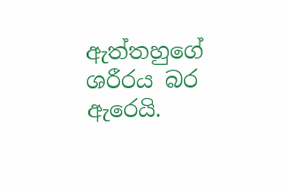ඇත්තහුගේ ශරීරය බර ඇරෙයි.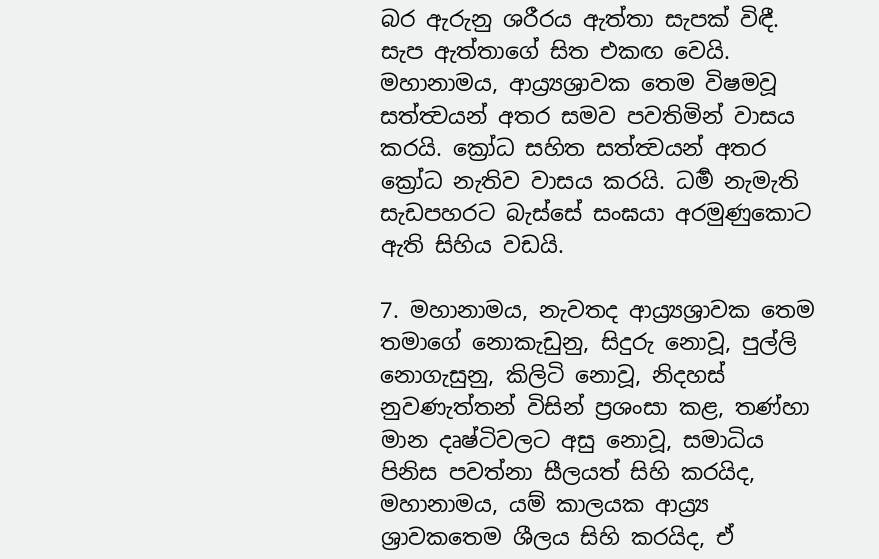බර ඇරුනු ශරීරය ඇත්තා සැපක් විඳී. සැප ඇත්තාගේ සිත එකඟ වෙයි. මහානාමය, ආය්‍ර්‍යශ්‍රාවක තෙම විෂමවූ සත්ත්‍වයන් අතර සමව පවතිමින් වාසය කරයි. ක්‍රෝධ සහිත සත්ත්‍වයන් අතර ක්‍රෝධ නැතිව වාසය කරයි. ධර්‍ම නැමැති සැඩපහරට බැස්සේ සංඝයා අරමුණුකොට ඇති සිහිය වඩයි.

7. මහානාමය, නැවතද ආය්‍ර්‍යශ්‍රාවක තෙම තමාගේ නොකැඩුනු, සිදුරු නොවූ, පුල්ලි නොගැසුනු, කිලිටි නොවූ, නිදහස් නුවණැත්තන් විසින් ප්‍රශංසා කළ, තණ්හා මාන දෘෂ්ටිවලට අසු නොවූ, සමාධිය පිනිස පවත්නා සීලයත් සිහි කරයිද, මහානාමය, යම් කාලයක ආය්‍ර්‍ය ශ්‍රාවකතෙම ශීලය සිහි කරයිද, ඒ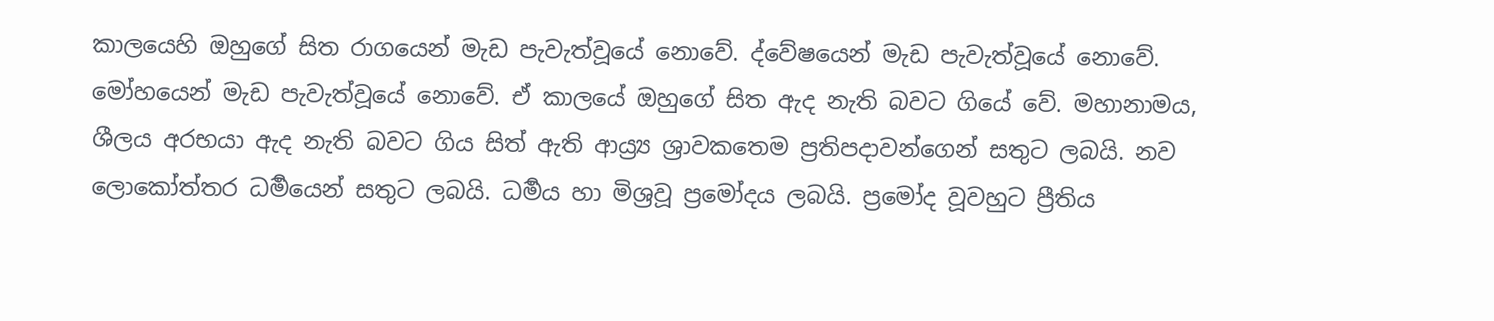කාලයෙහි ඔහුගේ සිත රාගයෙන් මැඩ පැවැත්වූයේ නොවේ. ද්වේෂයෙන් මැඩ පැවැත්වූයේ නොවේ. මෝහයෙන් මැඩ පැවැත්වූයේ නොවේ. ඒ කාලයේ ඔහුගේ සිත ඇද නැති බවට ගියේ වේ. මහානාමය, ශීලය අරභයා ඇද නැති බවට ගිය සිත් ඇති ආය්‍ර්‍ය ශ්‍රාවකතෙම ප්‍රතිපදාවන්ගෙන් සතුට ලබයි. නව ලොකෝත්තර ධර්‍මයෙන් සතුට ලබයි. ධර්‍මය හා මිශ්‍රවූ ප්‍රමෝදය ලබයි. ප්‍රමෝද වූවහුට ප්‍රීතිය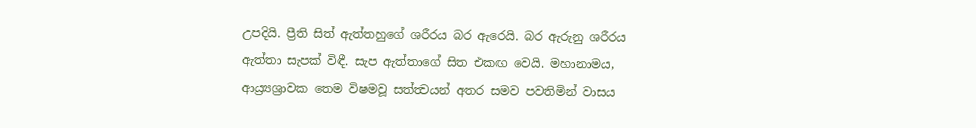උපදියි. ප්‍රීති සිත් ඇත්තහුගේ ශරීරය බර ඇරෙයි. බර ඇරුනු ශරීරය ඇත්තා සැපක් විඳී. සැප ඇත්තාගේ සිත එකඟ වෙයි. මහානාමය, ආය්‍ර්‍යශ්‍රාවක තෙම විෂමවූ සත්ත්‍වයන් අතර සමව පවතිමින් වාසය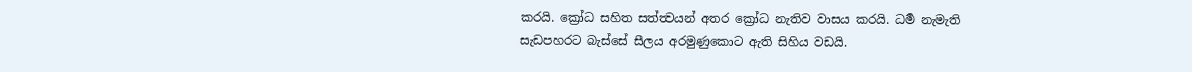කරයි. ක්‍රෝධ සහිත සත්ත්‍වයන් අතර ක්‍රෝධ නැතිව වාසය කරයි. ධර්‍ම නැමැති සැඩපහරට බැස්සේ සීලය අරමුණුකොට ඇති සිහිය වඩයි.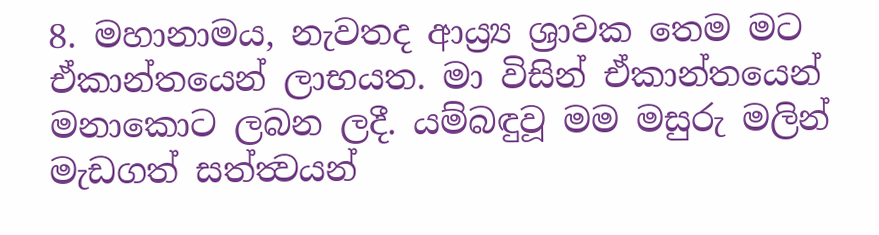8. මහානාමය, නැවතද ආය්‍ර්‍ය ශ්‍රාවක තෙම මට ඒකාන්තයෙන් ලාභයත. මා විසින් ඒකාන්තයෙන් මනාකොට ලබන ලදී. යම්බඳුවූ මම මසුරු මලින් මැඩගත් සත්ත්‍වයන්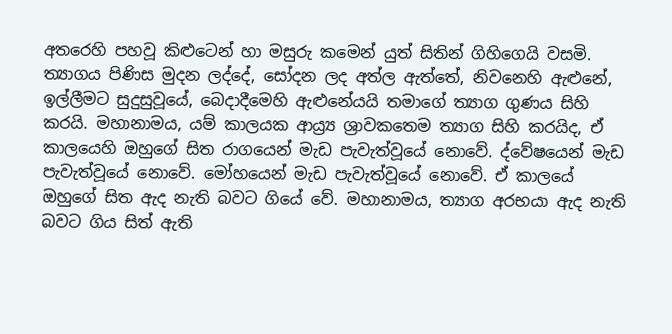අතරෙහි පහවූ කිළුටෙන් හා මසුරු කමෙන් යුත් සිතින් ගිහිගෙයි වසමි. ත්‍යාගය පිණිස මුදන ලද්දේ, සෝදන ලද අත්ල ඇත්තේ, නිවනෙහි ඇළුනේ, ඉල්ලීමට සුදුසුවූයේ, බෙදාදීමෙහි ඇළුනේයයි තමාගේ ත්‍යාග ගුණය සිහි කරයි. මහානාමය, යම් කාලයක ආය්‍ර්‍ය ශ්‍රාවකතෙම ත්‍යාග සිහි කරයිද, ඒ කාලයෙහි ඔහුගේ සිත රාගයෙන් මැඩ පැවැත්වූයේ නොවේ. ද්වේෂයෙන් මැඩ පැවැත්වූයේ නොවේ. මෝහයෙන් මැඩ පැවැත්වූයේ නොවේ. ඒ කාලයේ ඔහුගේ සිත ඇද නැති බවට ගියේ වේ. මහානාමය, ත්‍යාග අරභයා ඇද නැති බවට ගිය සිත් ඇති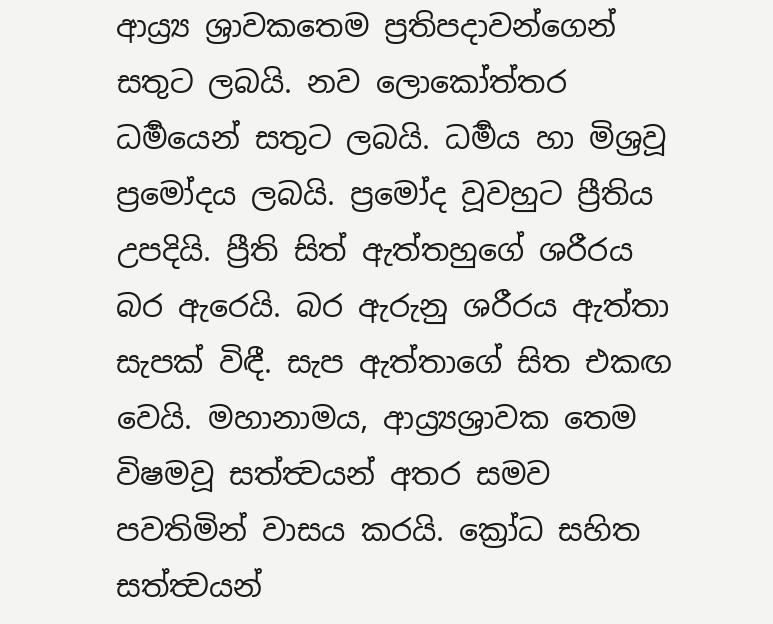ආය්‍ර්‍ය ශ්‍රාවකතෙම ප්‍රතිපදාවන්ගෙන් සතුට ලබයි. නව ලොකෝත්තර ධර්‍මයෙන් සතුට ලබයි. ධර්‍මය හා මිශ්‍රවූ ප්‍රමෝදය ලබයි. ප්‍රමෝද වූවහුට ප්‍රීතිය උපදියි. ප්‍රීති සිත් ඇත්තහුගේ ශරීරය බර ඇරෙයි. බර ඇරුනු ශරීරය ඇත්තා සැපක් විඳී. සැප ඇත්තාගේ සිත එකඟ වෙයි. මහානාමය, ආය්‍ර්‍යශ්‍රාවක තෙම විෂමවූ සත්ත්‍වයන් අතර සමව පවතිමින් වාසය කරයි. ක්‍රෝධ සහිත සත්ත්‍වයන්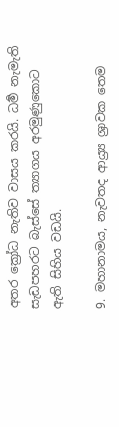අතර ක්‍රෝධ නැතිව වාසය කරයි. ධර්‍ම නැමැති සැඩපහරට බැස්සේ ත්‍යාගය අරමුණුකොට ඇති සිහිය වඩයි.

9. මහානාමය, නැවතද ආය්‍ර්‍ය ශ්‍රාවක තෙම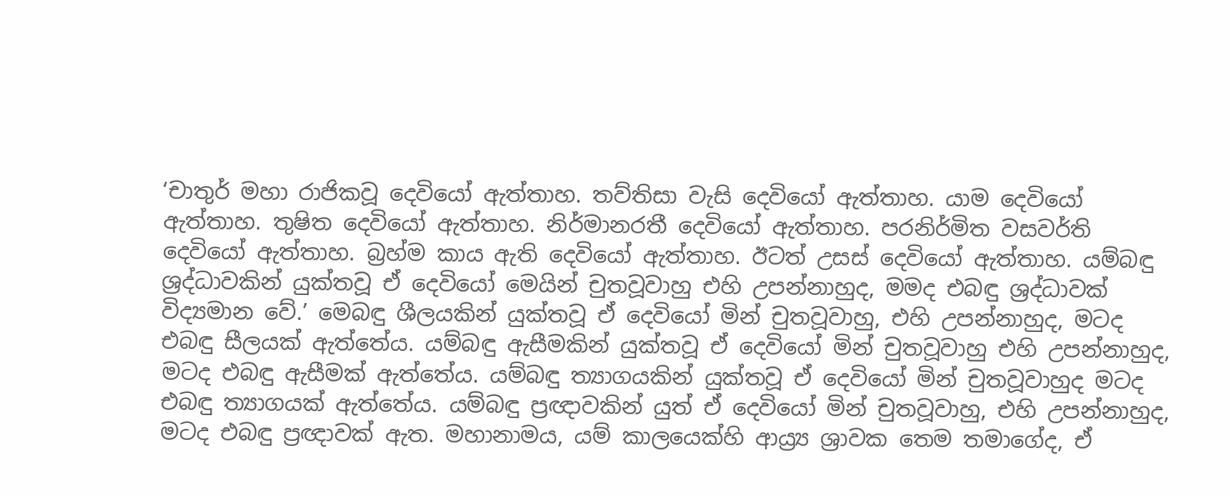‘චාතුර් මහා රාජිකවූ දෙවියෝ ඇත්තාහ. තව්තිසා වැසි දෙවියෝ ඇත්තාහ. යාම දෙවියෝ ඇත්තාහ. තුෂිත දෙවියෝ ඇත්තාහ. නිර්මානරතී දෙවියෝ ඇත්තාහ. පරනිර්මිත වසවර්ති දෙවියෝ ඇත්තාහ. බ්‍රහ්ම කාය ඇති දෙවියෝ ඇත්තාහ. ඊටත් උසස් දෙවියෝ ඇත්තාහ. යම්බඳු ශ්‍රද්ධාවකින් යුක්තවූ ඒ දෙවියෝ මෙයින් චුතවූවාහු එහි උපන්නාහුද, මමද එබඳු ශ්‍රද්ධාවක් විද්‍යමාන වේ.’ මෙබඳු ශීලයකින් යුක්තවූ ඒ දෙවියෝ මින් චුතවූවාහු, එහි උපන්නාහුද, මටද එබඳු සීලයක් ඇත්තේය. යම්බඳු ඇසීමකින් යුක්තවූ ඒ දෙවියෝ මින් චුතවූවාහු එහි උපන්නාහුද, මටද එබඳු ඇසීමක් ඇත්තේය. යම්බඳු ත්‍යාගයකින් යුක්තවූ ඒ දෙවියෝ මින් චුතවූවාහුද මටද එබඳු ත්‍යාගයක් ඇත්තේය. යම්බඳු ප්‍රඥාවකින් යුත් ඒ දෙවියෝ මින් චුතවූවාහු, එහි උපන්නාහුද, මටද එබඳු ප්‍රඥාවක් ඇත. මහානාමය, යම් කාලයෙක්හි ආය්‍ර්‍ය ශ්‍රාවක තෙම තමාගේද, ඒ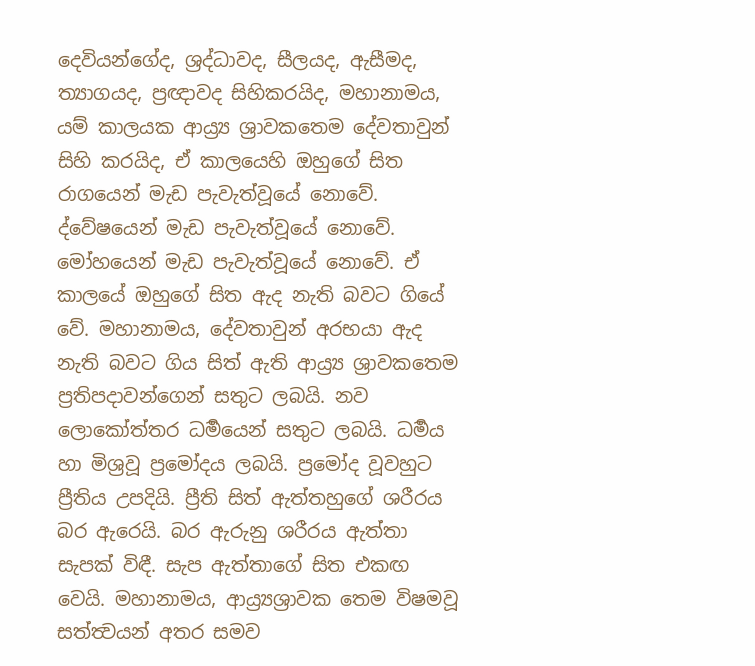දෙවියන්ගේද, ශ්‍රද්ධාවද, සීලයද, ඇසීමද, ත්‍යාගයද, ප්‍රඥාවද සිහිකරයිද, මහානාමය, යම් කාලයක ආය්‍ර්‍ය ශ්‍රාවකතෙම දේවතාවුන් සිහි කරයිද, ඒ කාලයෙහි ඔහුගේ සිත රාගයෙන් මැඩ පැවැත්වූයේ නොවේ. ද්වේෂයෙන් මැඩ පැවැත්වූයේ නොවේ. මෝහයෙන් මැඩ පැවැත්වූයේ නොවේ. ඒ කාලයේ ඔහුගේ සිත ඇද නැති බවට ගියේ වේ. මහානාමය, දේවතාවුන් අරභයා ඇද නැති බවට ගිය සිත් ඇති ආය්‍ර්‍ය ශ්‍රාවකතෙම ප්‍රතිපදාවන්ගෙන් සතුට ලබයි. නව ලොකෝත්තර ධර්‍මයෙන් සතුට ලබයි. ධර්‍මය හා මිශ්‍රවූ ප්‍රමෝදය ලබයි. ප්‍රමෝද වූවහුට ප්‍රීතිය උපදියි. ප්‍රීති සිත් ඇත්තහුගේ ශරීරය බර ඇරෙයි. බර ඇරුනු ශරීරය ඇත්තා සැපක් විඳී. සැප ඇත්තාගේ සිත එකඟ වෙයි. මහානාමය, ආය්‍ර්‍යශ්‍රාවක තෙම විෂමවූ සත්ත්‍වයන් අතර සමව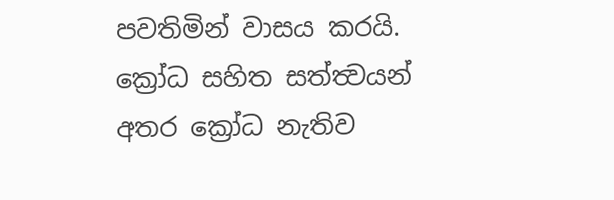පවතිමින් වාසය කරයි. ක්‍රෝධ සහිත සත්ත්‍වයන් අතර ක්‍රෝධ නැතිව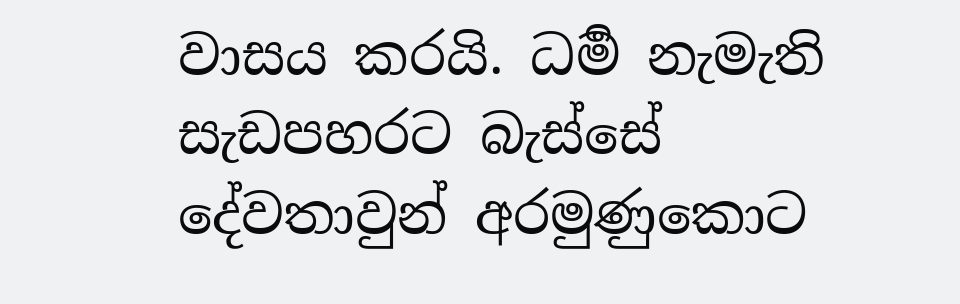වාසය කරයි. ධර්‍ම නැමැති සැඩපහරට බැස්සේ දේවතාවුන් අරමුණුකොට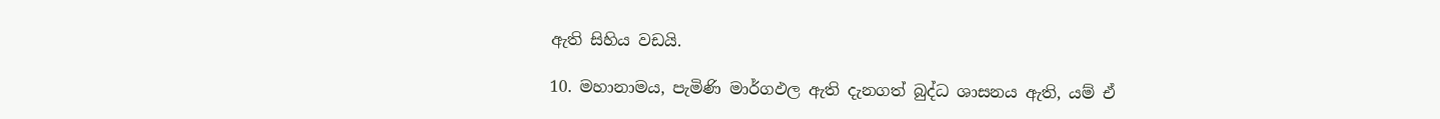ඇති සිහිය වඩයි.

10. මහානාමය, පැමිණි මාර්ගඵල ඇති දැනගත් බුද්ධ ශාසනය ඇති, යම් ඒ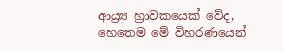ආය්‍ර්‍ය හ්‍රාවකයෙක් වේද, හෙතෙම මේ විහරණයෙන්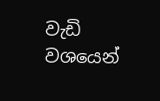වැඩි වශයෙන්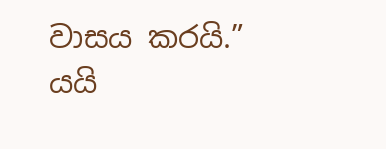වාසය කරයි.” යයි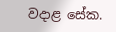වදාළ සේක.